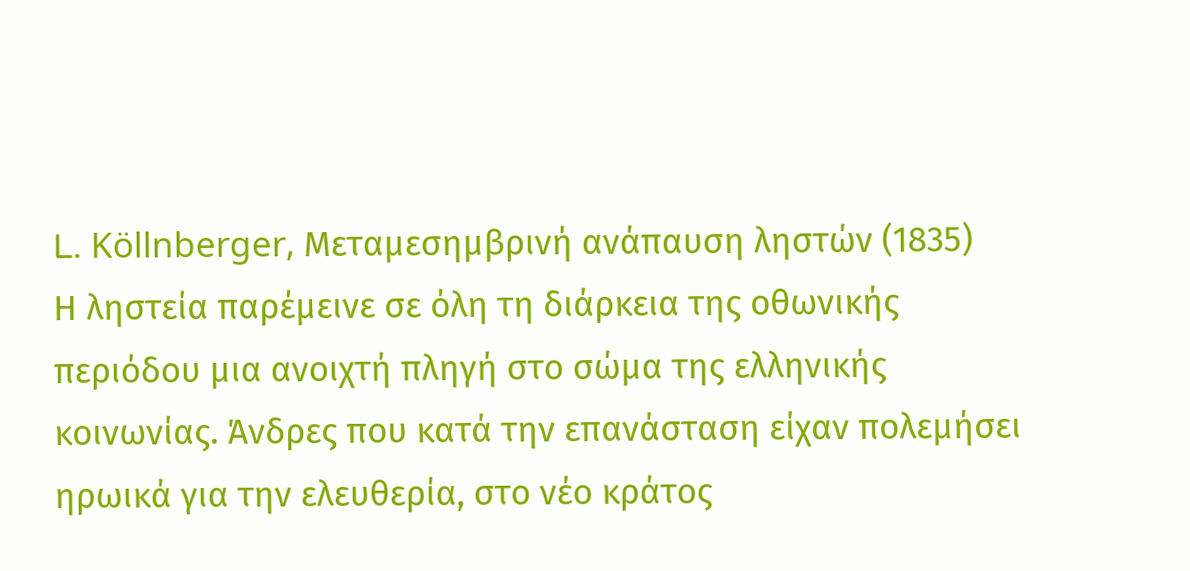L. Köllnberger, Mεταμεσημβρινή ανάπαυση ληστών (1835)
Η ληστεία παρέμεινε σε όλη τη διάρκεια της οθωνικής περιόδου μια ανοιχτή πληγή στο σώμα της ελληνικής κοινωνίας. Άνδρες που κατά την επανάσταση είχαν πολεμήσει ηρωικά για την ελευθερία, στο νέο κράτος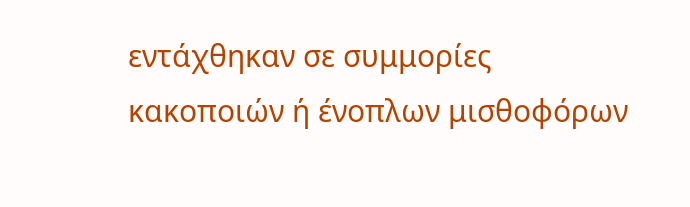εντάχθηκαν σε συμμορίες κακοποιών ή ένοπλων μισθοφόρων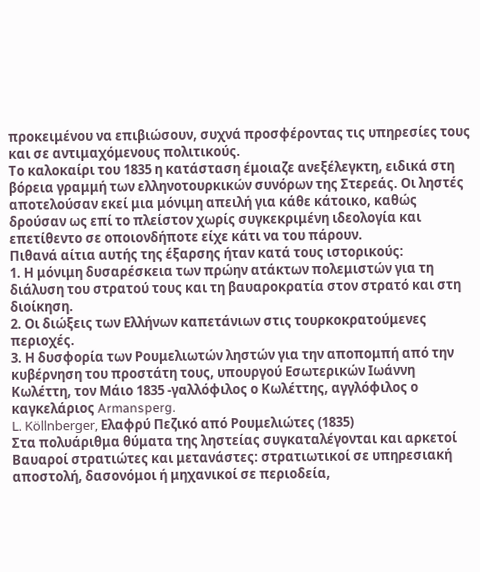προκειμένου να επιβιώσουν, συχνά προσφέροντας τις υπηρεσίες τους και σε αντιμαχόμενους πολιτικούς.
Το καλοκαίρι του 1835 η κατάσταση έμοιαζε ανεξέλεγκτη, ειδικά στη βόρεια γραμμή των ελληνοτουρκικών συνόρων της Στερεάς. Οι ληστές αποτελούσαν εκεί μια μόνιμη απειλή για κάθε κάτοικο, καθώς δρούσαν ως επί το πλείστον χωρίς συγκεκριμένη ιδεολογία και επετίθεντο σε οποιονδήποτε είχε κάτι να του πάρουν.
Πιθανά αίτια αυτής της έξαρσης ήταν κατά τους ιστορικούς:
1. Η μόνιμη δυσαρέσκεια των πρώην ατάκτων πολεμιστών για τη διάλυση του στρατού τους και τη βαυαροκρατία στον στρατό και στη διοίκηση.
2. Οι διώξεις των Ελλήνων καπετάνιων στις τουρκοκρατούμενες περιοχές.
3. Η δυσφορία των Ρουμελιωτών ληστών για την αποπομπή από την κυβέρνηση του προστάτη τους, υπουργού Εσωτερικών Ιωάννη Κωλέττη, τον Μάιο 1835 -γαλλόφιλος ο Κωλέττης, αγγλόφιλος ο καγκελάριος Armansperg.
L. Köllnberger, Ελαφρύ Πεζικό από Ρουμελιώτες (1835)
Στα πολυάριθμα θύματα της ληστείας συγκαταλέγονται και αρκετοί Βαυαροί στρατιώτες και μετανάστες: στρατιωτικοί σε υπηρεσιακή αποστολή, δασονόμοι ή μηχανικοί σε περιοδεία,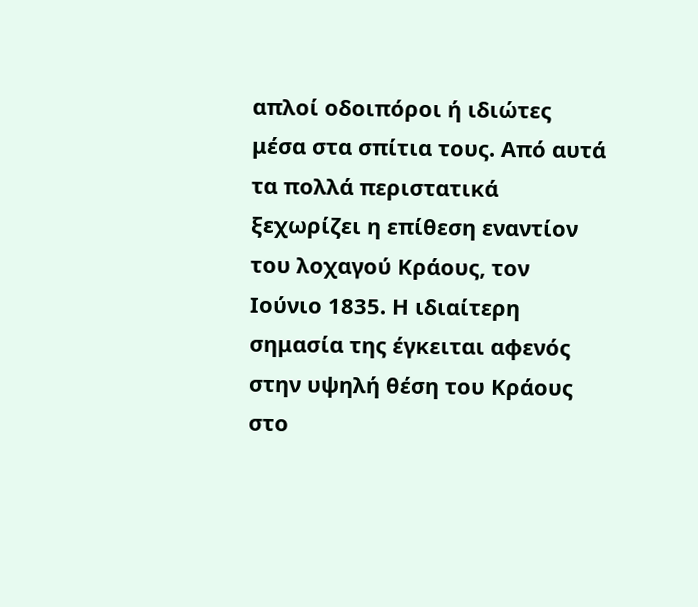απλοί οδοιπόροι ή ιδιώτες μέσα στα σπίτια τους. Από αυτά τα πολλά περιστατικά ξεχωρίζει η επίθεση εναντίον του λοχαγού Κράους, τον Ιούνιο 1835. Η ιδιαίτερη σημασία της έγκειται αφενός στην υψηλή θέση του Κράους στο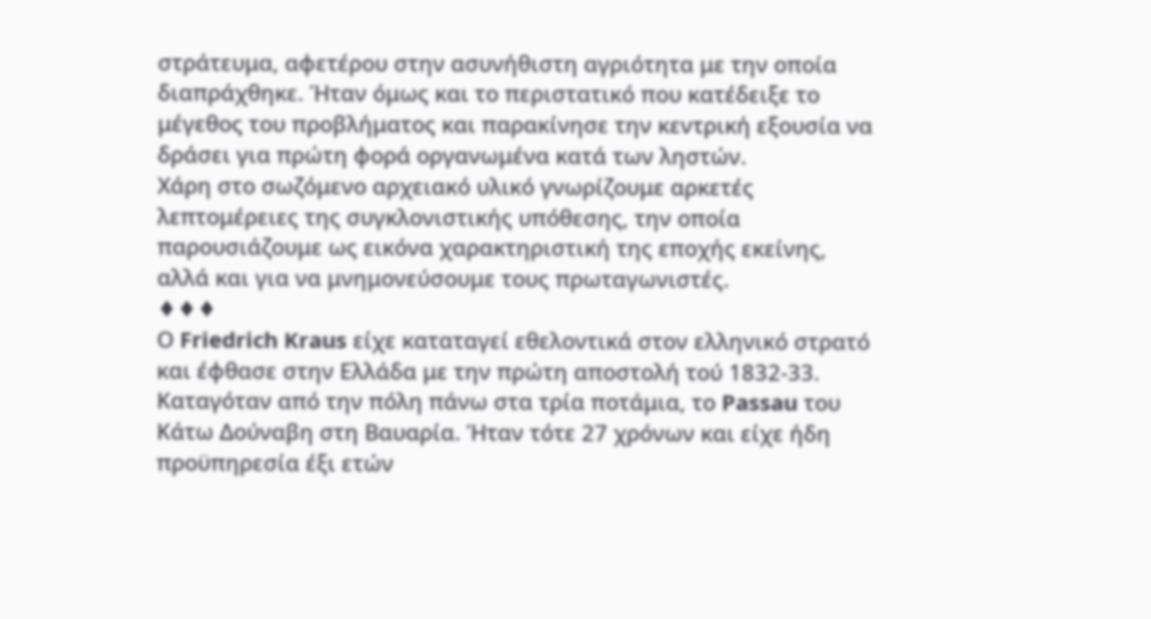στράτευμα, αφετέρου στην ασυνήθιστη αγριότητα με την οποία διαπράχθηκε. Ήταν όμως και το περιστατικό που κατέδειξε το μέγεθος του προβλήματος και παρακίνησε την κεντρική εξουσία να δράσει για πρώτη φορά οργανωμένα κατά των ληστών.
Χάρη στο σωζόμενο αρχειακό υλικό γνωρίζουμε αρκετές λεπτομέρειες της συγκλονιστικής υπόθεσης, την οποία παρουσιάζουμε ως εικόνα χαρακτηριστική της εποχής εκείνης, αλλά και για να μνημονεύσουμε τους πρωταγωνιστές.
♦♦♦
Ο Friedrich Kraus είχε καταταγεί εθελοντικά στον ελληνικό στρατό και έφθασε στην Ελλάδα με την πρώτη αποστολή τού 1832-33. Καταγόταν από την πόλη πάνω στα τρία ποτάμια, το Passau του Κάτω Δούναβη στη Βαυαρία. Ήταν τότε 27 χρόνων και είχε ήδη προϋπηρεσία έξι ετών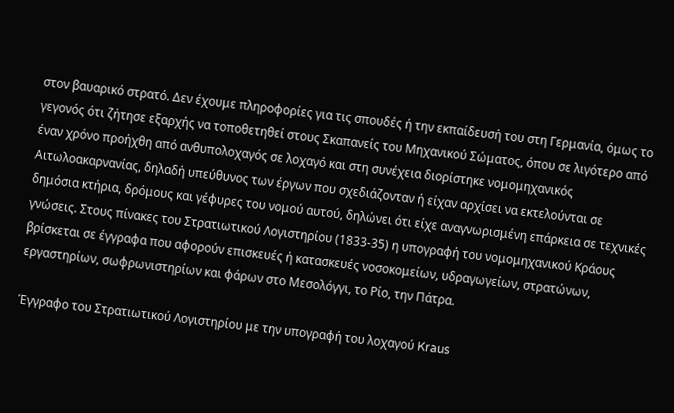στον βαυαρικό στρατό. Δεν έχουμε πληροφορίες για τις σπουδές ή την εκπαίδευσή του στη Γερμανία, όμως το γεγονός ότι ζήτησε εξαρχής να τοποθετηθεί στους Σκαπανείς του Μηχανικού Σώματος, όπου σε λιγότερο από έναν χρόνο προήχθη από ανθυπολοχαγός σε λοχαγό και στη συνέχεια διορίστηκε νομομηχανικός Αιτωλοακαρνανίας, δηλαδή υπεύθυνος των έργων που σχεδιάζονταν ή είχαν αρχίσει να εκτελούνται σε δημόσια κτήρια, δρόμους και γέφυρες του νομού αυτού, δηλώνει ότι είχε αναγνωρισμένη επάρκεια σε τεχνικές γνώσεις. Στους πίνακες του Στρατιωτικού Λογιστηρίου (1833-35) η υπογραφή του νομομηχανικού Κράους βρίσκεται σε έγγραφα που αφορούν επισκευές ή κατασκευές νοσοκομείων, υδραγωγείων, στρατώνων, εργαστηρίων, σωφρωνιστηρίων και φάρων στο Μεσολόγγι, το Ρίο, την Πάτρα.

Έγγραφο του Στρατιωτικού Λογιστηρίου με την υπογραφή του λοχαγού Kraus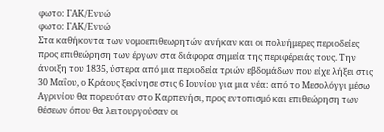φωτο: ΓΑΚ/Ενυώ
φωτο: ΓΑΚ/Ενυώ
Στα καθήκοντα των νομοεπιθεωρητών ανήκαν και οι πολυήμερες περιοδείες προς επιθεώρηση των έργων στα διάφορα σημεία της περιφέρειάς τους. Την άνοιξη του 1835, ύστερα από μια περιοδεία τριών εβδομάδων που είχε λήξει στις 30 Μαΐου, ο Κράους ξεκίνησε στις 6 Ιουνίου για μια νέα: από το Μεσολόγγι μέσω Αγρινίου θα πορευόταν στο Καρπενήσι, προς εντοπισμό και επιθεώρηση των θέσεων όπου θα λειτουργούσαν οι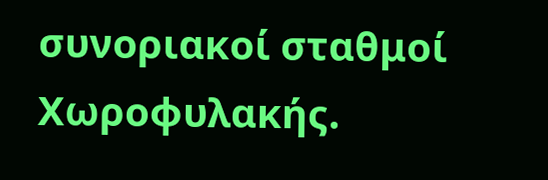συνοριακοί σταθμοί Χωροφυλακής.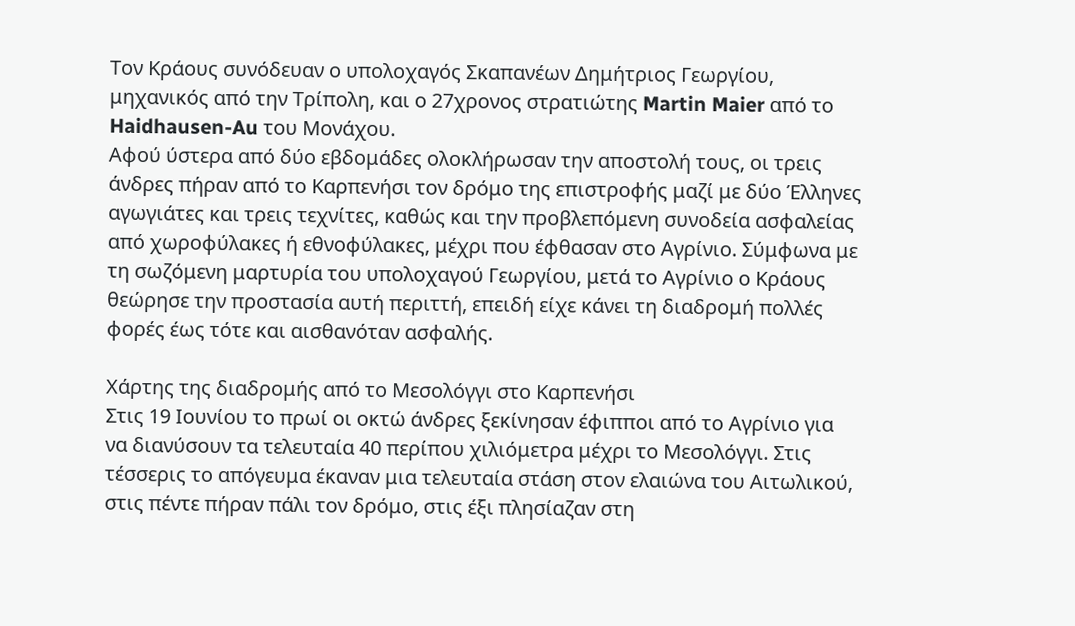Τον Κράους συνόδευαν ο υπολοχαγός Σκαπανέων Δημήτριος Γεωργίου, μηχανικός από την Τρίπολη, και ο 27χρονος στρατιώτης Martin Maier από το Haidhausen-Au του Μονάχου.
Αφού ύστερα από δύο εβδομάδες ολοκλήρωσαν την αποστολή τους, οι τρεις άνδρες πήραν από το Καρπενήσι τον δρόμο της επιστροφής μαζί με δύο Έλληνες αγωγιάτες και τρεις τεχνίτες, καθώς και την προβλεπόμενη συνοδεία ασφαλείας από χωροφύλακες ή εθνοφύλακες, μέχρι που έφθασαν στο Αγρίνιο. Σύμφωνα με τη σωζόμενη μαρτυρία του υπολοχαγού Γεωργίου, μετά το Αγρίνιο ο Κράους θεώρησε την προστασία αυτή περιττή, επειδή είχε κάνει τη διαδρομή πολλές φορές έως τότε και αισθανόταν ασφαλής.

Χάρτης της διαδρομής από το Μεσολόγγι στο Καρπενήσι
Στις 19 Ιουνίου το πρωί οι οκτώ άνδρες ξεκίνησαν έφιπποι από το Αγρίνιο για να διανύσουν τα τελευταία 40 περίπου χιλιόμετρα μέχρι το Μεσολόγγι. Στις τέσσερις το απόγευμα έκαναν μια τελευταία στάση στον ελαιώνα του Αιτωλικού, στις πέντε πήραν πάλι τον δρόμο, στις έξι πλησίαζαν στη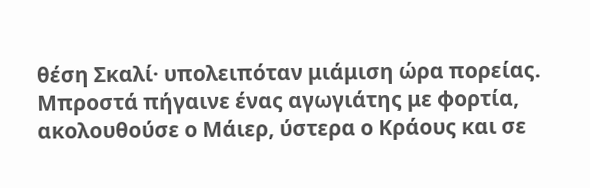θέση Σκαλί· υπολειπόταν μιάμιση ώρα πορείας. Μπροστά πήγαινε ένας αγωγιάτης με φορτία, ακολουθούσε ο Μάιερ, ύστερα ο Κράους και σε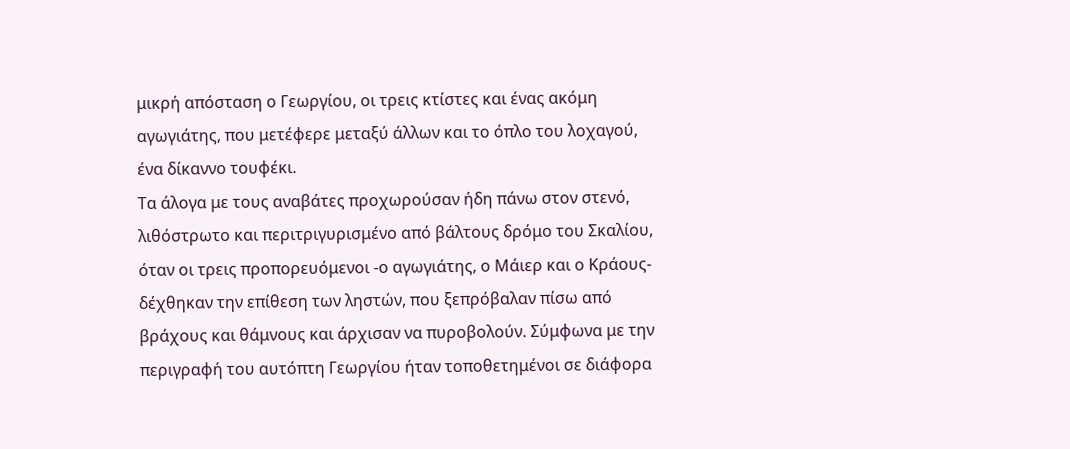μικρή απόσταση ο Γεωργίου, οι τρεις κτίστες και ένας ακόμη αγωγιάτης, που μετέφερε μεταξύ άλλων και το όπλο του λοχαγού, ένα δίκαννο τουφέκι.
Τα άλογα με τους αναβάτες προχωρούσαν ήδη πάνω στον στενό, λιθόστρωτο και περιτριγυρισμένο από βάλτους δρόμο του Σκαλίου, όταν οι τρεις προπορευόμενοι -ο αγωγιάτης, ο Μάιερ και ο Κράους- δέχθηκαν την επίθεση των ληστών, που ξεπρόβαλαν πίσω από βράχους και θάμνους και άρχισαν να πυροβολούν. Σύμφωνα με την περιγραφή του αυτόπτη Γεωργίου ήταν τοποθετημένοι σε διάφορα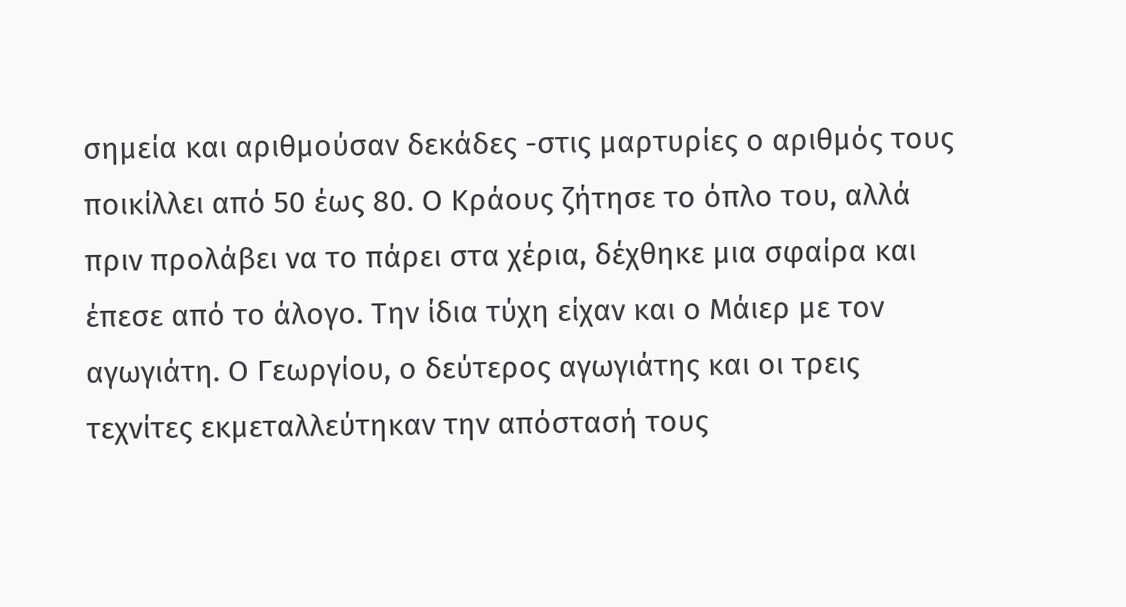σημεία και αριθμούσαν δεκάδες -στις μαρτυρίες ο αριθμός τους ποικίλλει από 50 έως 80. Ο Κράους ζήτησε το όπλο του, αλλά πριν προλάβει να το πάρει στα χέρια, δέχθηκε μια σφαίρα και έπεσε από το άλογο. Την ίδια τύχη είχαν και ο Μάιερ με τον αγωγιάτη. Ο Γεωργίου, ο δεύτερος αγωγιάτης και οι τρεις τεχνίτες εκμεταλλεύτηκαν την απόστασή τους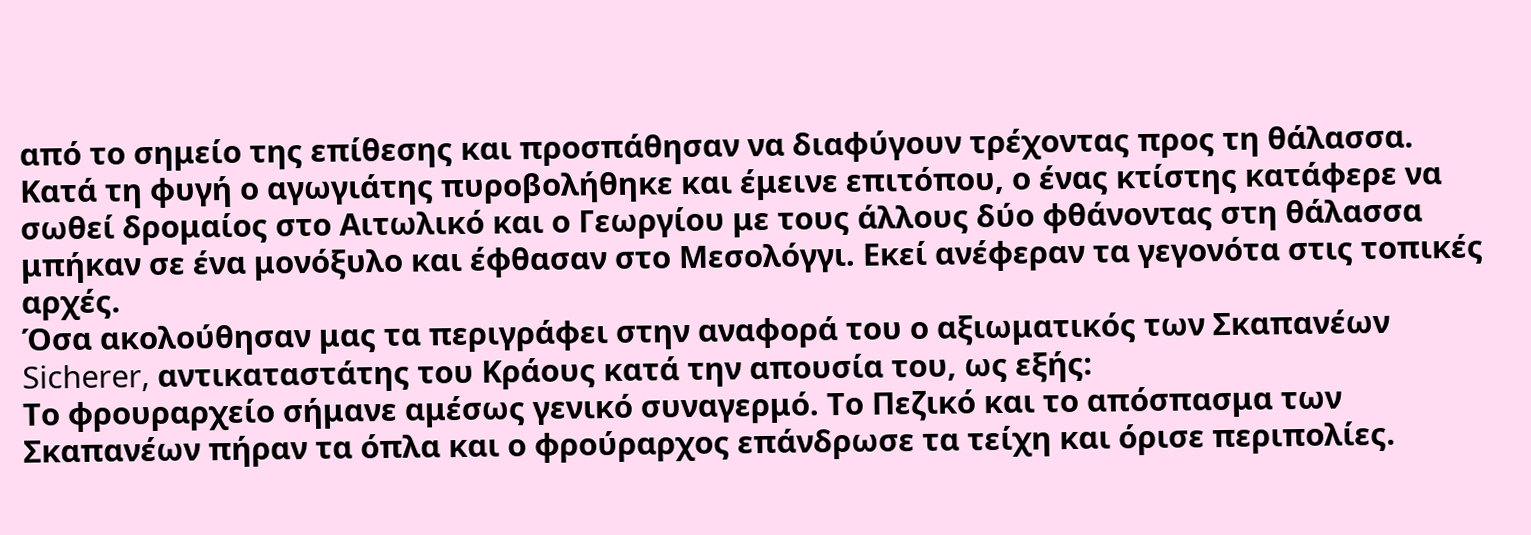από το σημείο της επίθεσης και προσπάθησαν να διαφύγουν τρέχοντας προς τη θάλασσα. Κατά τη φυγή ο αγωγιάτης πυροβολήθηκε και έμεινε επιτόπου, ο ένας κτίστης κατάφερε να σωθεί δρομαίος στο Αιτωλικό και ο Γεωργίου με τους άλλους δύο φθάνοντας στη θάλασσα μπήκαν σε ένα μονόξυλο και έφθασαν στο Μεσολόγγι. Εκεί ανέφεραν τα γεγονότα στις τοπικές αρχές.
Όσα ακολούθησαν μας τα περιγράφει στην αναφορά του ο αξιωματικός των Σκαπανέων Sicherer, αντικαταστάτης του Κράους κατά την απουσία του, ως εξής:
Το φρουραρχείο σήμανε αμέσως γενικό συναγερμό. Το Πεζικό και το απόσπασμα των Σκαπανέων πήραν τα όπλα και ο φρούραρχος επάνδρωσε τα τείχη και όρισε περιπολίες.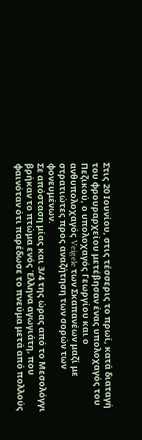Στις 20 Ιουνίου, στις τέσσερις το πρωί, κατά διαταγή του φρουραρχείου μετέβησαν ένας υπολοχαγός του Πεζικού, ο υπολοχαγός Γεωργίου και ο ανθυπολοχαγός Veigele των Σκαπανέων μαζί με στρατιώτες προς αναζήτηση των σορών των φονευμένων.
Σε απόσταση μίας και 3/4 της ώρας από το Μεσολόγγι βρήκαν το πτώμα ενός Έλληνα αγωγιάτη, που φαινόταν ότι παρέδωσε το πνεύμα μετά από πολλούς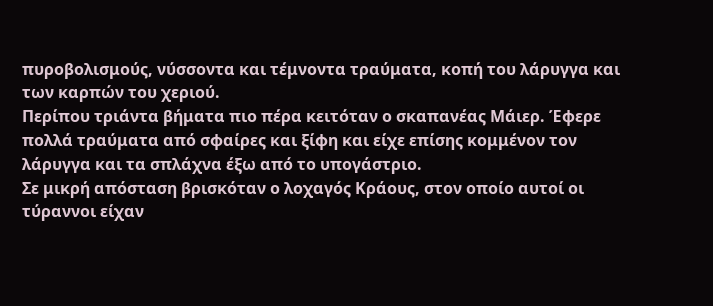πυροβολισμούς, νύσσοντα και τέμνοντα τραύματα, κοπή του λάρυγγα και των καρπών του χεριού.
Περίπου τριάντα βήματα πιο πέρα κειτόταν ο σκαπανέας Μάιερ. Έφερε πολλά τραύματα από σφαίρες και ξίφη και είχε επίσης κομμένον τον λάρυγγα και τα σπλάχνα έξω από το υπογάστριο.
Σε μικρή απόσταση βρισκόταν ο λοχαγός Κράους, στον οποίο αυτοί οι τύραννοι είχαν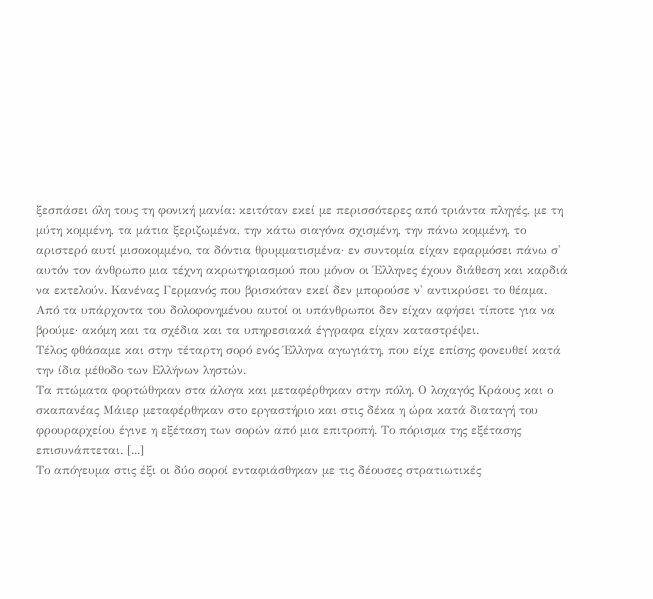ξεσπάσει όλη τους τη φονική μανία: κειτόταν εκεί με περισσότερες από τριάντα πληγές, με τη μύτη κομμένη, τα μάτια ξεριζωμένα, την κάτω σιαγόνα σχισμένη, την πάνω κομμένη, το αριστερό αυτί μισοκομμένο, τα δόντια θρυμματισμένα· εν συντομία είχαν εφαρμόσει πάνω σ' αυτόν τον άνθρωπο μια τέχνη ακρωτηριασμού που μόνον οι Έλληνες έχουν διάθεση και καρδιά να εκτελούν. Κανένας Γερμανός που βρισκόταν εκεί δεν μπορούσε ν' αντικρύσει το θέαμα.
Από τα υπάρχοντα του δολοφονημένου αυτοί οι υπάνθρωποι δεν είχαν αφήσει τίποτε για να βρούμε· ακόμη και τα σχέδια και τα υπηρεσιακά έγγραφα είχαν καταστρέψει.
Τέλος φθάσαμε και στην τέταρτη σορό ενός Έλληνα αγωγιάτη, που είχε επίσης φονευθεί κατά την ίδια μέθοδο των Ελλήνων ληστών.
Τα πτώματα φορτώθηκαν στα άλογα και μεταφέρθηκαν στην πόλη. Ο λοχαγός Κράους και ο σκαπανέας Μάιερ μεταφέρθηκαν στο εργαστήριο και στις δέκα η ώρα κατά διαταγή του φρουραρχείου έγινε η εξέταση των σορών από μια επιτροπή. Το πόρισμα της εξέτασης επισυνάπτεται. [...]
Το απόγευμα στις έξι οι δύο σοροί ενταφιάσθηκαν με τις δέουσες στρατιωτικές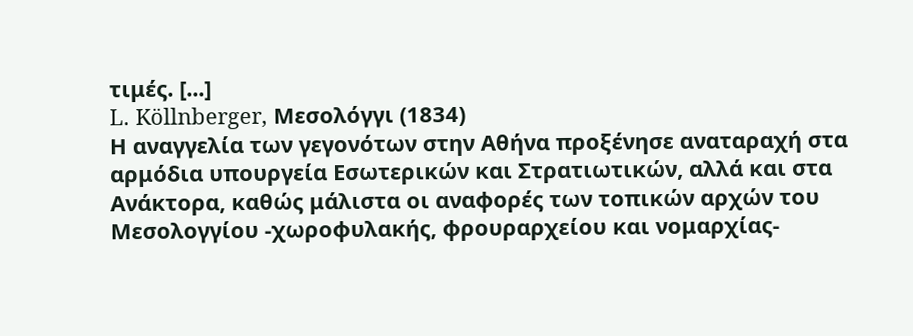τιμές. [...]
L. Köllnberger, Μεσολόγγι (1834)
Η αναγγελία των γεγονότων στην Αθήνα προξένησε αναταραχή στα αρμόδια υπουργεία Εσωτερικών και Στρατιωτικών, αλλά και στα Ανάκτορα, καθώς μάλιστα οι αναφορές των τοπικών αρχών του Μεσολογγίου -χωροφυλακής, φρουραρχείου και νομαρχίας-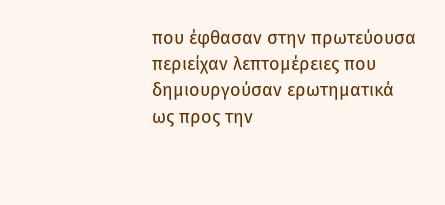που έφθασαν στην πρωτεύουσα περιείχαν λεπτομέρειες που δημιουργούσαν ερωτηματικά ως προς την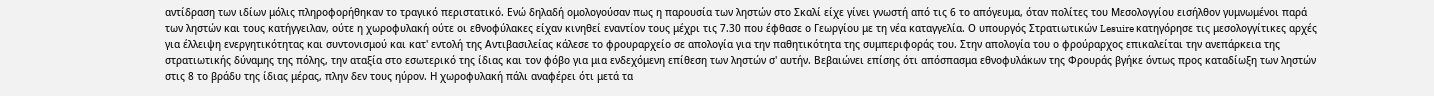αντίδραση των ιδίων μόλις πληροφορήθηκαν το τραγικό περιστατικό. Ενώ δηλαδή ομολογούσαν πως η παρουσία των ληστών στο Σκαλί είχε γίνει γνωστή από τις 6 το απόγευμα, όταν πολίτες του Μεσολογγίου εισήλθον γυμνωμένοι παρά των ληστών και τους κατήγγειλαν, ούτε η χωροφυλακή ούτε οι εθνοφύλακες είχαν κινηθεί εναντίον τους μέχρι τις 7.30 που έφθασε ο Γεωργίου με τη νέα καταγγελία. Ο υπουργός Στρατιωτικών Lesuire κατηγόρησε τις μεσολογγίτικες αρχές για έλλειψη ενεργητικότητας και συντονισμού και κατ' εντολή της Αντιβασιλείας κάλεσε το φρουραρχείο σε απολογία για την παθητικότητα της συμπεριφοράς του. Στην απολογία του ο φρούραρχος επικαλείται την ανεπάρκεια της στρατιωτικής δύναμης της πόλης, την αταξία στο εσωτερικό της ίδιας και τον φόβο για μια ενδεχόμενη επίθεση των ληστών σ' αυτήν. Βεβαιώνει επίσης ότι απόσπασμα εθνοφυλάκων της Φρουράς βγήκε όντως προς καταδίωξη των ληστών στις 8 το βράδυ της ίδιας μέρας, πλην δεν τους ηύρον. Η χωροφυλακή πάλι αναφέρει ότι μετά τα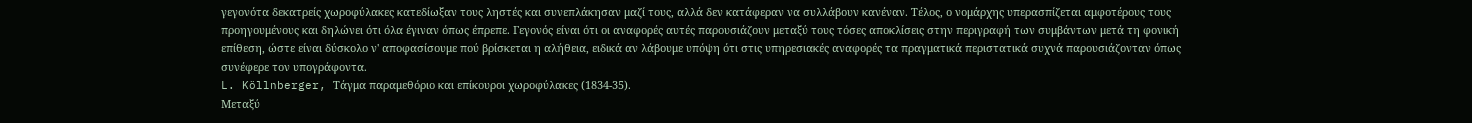γεγονότα δεκατρείς χωροφύλακες κατεδίωξαν τους ληστές και συνεπλάκησαν μαζί τους, αλλά δεν κατάφεραν να συλλάβουν κανέναν. Τέλος, ο νομάρχης υπερασπίζεται αμφοτέρους τους προηγουμένους και δηλώνει ότι όλα έγιναν όπως έπρεπε. Γεγονός είναι ότι οι αναφορές αυτές παρουσιάζουν μεταξύ τους τόσες αποκλίσεις στην περιγραφή των συμβάντων μετά τη φονική επίθεση, ώστε είναι δύσκολο ν' αποφασίσουμε πού βρίσκεται η αλήθεια, ειδικά αν λάβουμε υπόψη ότι στις υπηρεσιακές αναφορές τα πραγματικά περιστατικά συχνά παρουσιάζονταν όπως συνέφερε τον υπογράφοντα.
L. Köllnberger, Τάγμα παραμεθόριο και επίκουροι χωροφύλακες (1834-35).
Μεταξύ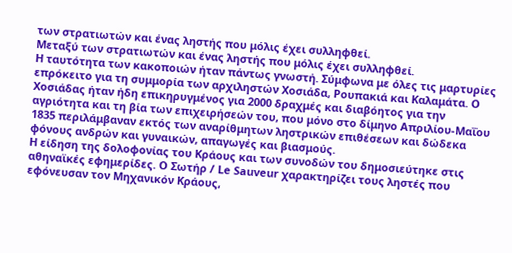των στρατιωτών και ένας ληστής που μόλις έχει συλληφθεί.
Μεταξύ των στρατιωτών και ένας ληστής που μόλις έχει συλληφθεί.
Η ταυτότητα των κακοποιών ήταν πάντως γνωστή. Σύμφωνα με όλες τις μαρτυρίες επρόκειτο για τη συμμορία των αρχιληστών Χοσιάδα, Ρουπακιά και Καλαμάτα. Ο Χοσιάδας ήταν ήδη επικηρυγμένος για 2000 δραχμές και διαβόητος για την αγριότητα και τη βία των επιχειρήσεών του, που μόνο στο δίμηνο Απριλίου-Μαΐου 1835 περιλάμβαναν εκτός των αναρίθμητων ληστρικών επιθέσεων και δώδεκα φόνους ανδρών και γυναικών, απαγωγές και βιασμούς.
Η είδηση της δολοφονίας του Κράους και των συνοδών του δημοσιεύτηκε στις αθηναϊκές εφημερίδες. Ο Σωτήρ / Le Sauveur χαρακτηρίζει τους ληστές που εφόνευσαν τον Μηχανικόν Κράους,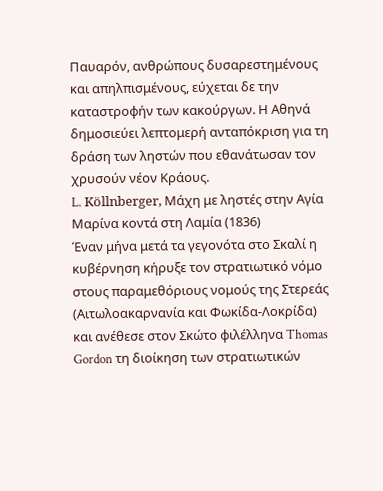Παυαρόν, ανθρώπους δυσαρεστημένους και απηλπισμένους, εύχεται δε την καταστροφήν των κακούργων. Η Αθηνά δημοσιεύει λεπτομερή ανταπόκριση για τη δράση των ληστών που εθανάτωσαν τον χρυσούν νέον Κράους.
L. Köllnberger, Μάχη με ληστές στην Αγία Μαρίνα κοντά στη Λαμία (1836)
Έναν μήνα μετά τα γεγονότα στο Σκαλί η κυβέρνηση κήρυξε τον στρατιωτικό νόμο στους παραμεθόριους νομούς της Στερεάς (Αιτωλοακαρνανία και Φωκίδα-Λοκρίδα) και ανέθεσε στον Σκώτο φιλέλληνα Thomas Gordon τη διοίκηση των στρατιωτικών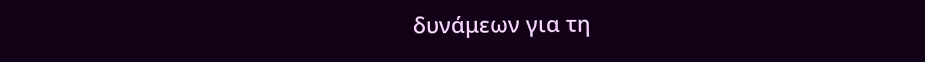δυνάμεων για τη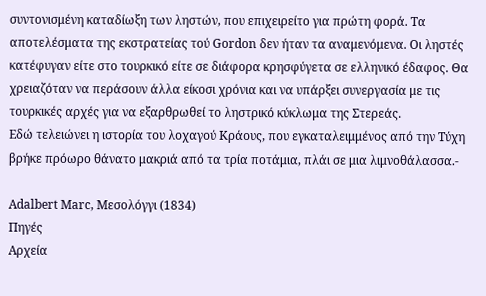συντονισμένη καταδίωξη των ληστών, που επιχειρείτο για πρώτη φορά. Τα αποτελέσματα της εκστρατείας τού Gordon δεν ήταν τα αναμενόμενα. Οι ληστές κατέφυγαν είτε στο τουρκικό είτε σε διάφορα κρησφύγετα σε ελληνικό έδαφος. Θα χρειαζόταν να περάσουν άλλα είκοσι χρόνια και να υπάρξει συνεργασία με τις τουρκικές αρχές για να εξαρθρωθεί το ληστρικό κύκλωμα της Στερεάς.
Eδώ τελειώνει η ιστορία του λοχαγού Κράους, που εγκαταλειμμένος από την Τύχη βρήκε πρόωρο θάνατο μακριά από τα τρία ποτάμια, πλάι σε μια λιμνοθάλασσα.-

Adalbert Marc, Μεσολόγγι (1834)
Πηγές
Αρχεία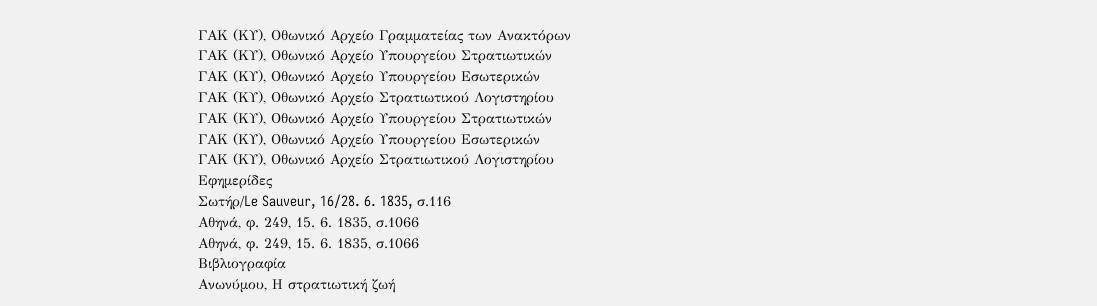ΓΑΚ (ΚΥ), Οθωνικό Αρχείο Γραμματείας των Ανακτόρων
ΓΑΚ (ΚΥ), Οθωνικό Αρχείο Υπουργείου Στρατιωτικών
ΓΑΚ (ΚΥ), Οθωνικό Αρχείο Υπουργείου Εσωτερικών
ΓΑΚ (ΚΥ), Οθωνικό Αρχείο Στρατιωτικού Λογιστηρίου
ΓΑΚ (ΚΥ), Οθωνικό Αρχείο Υπουργείου Στρατιωτικών
ΓΑΚ (ΚΥ), Οθωνικό Αρχείο Υπουργείου Εσωτερικών
ΓΑΚ (ΚΥ), Οθωνικό Αρχείο Στρατιωτικού Λογιστηρίου
Εφημερίδες
Σωτήρ/Le Sauveur, 16/28. 6. 1835, σ.116
Αθηνά, φ. 249, 15. 6. 1835, σ.1066
Αθηνά, φ. 249, 15. 6. 1835, σ.1066
Βιβλιογραφία
Ανωνύμου, Η στρατιωτική ζωή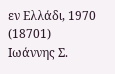εν Ελλάδι, 1970 (18701)
Ιωάννης Σ.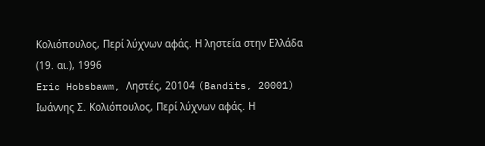Κολιόπουλος, Περί λύχνων αφάς. Η ληστεία στην Ελλάδα (19. αι.), 1996
Eric Hobsbawm, Ληστές, 20104 (Bandits, 20001)
Ιωάννης Σ. Κολιόπουλος, Περί λύχνων αφάς. Η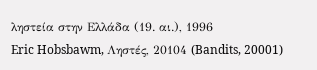ληστεία στην Ελλάδα (19. αι.), 1996
Eric Hobsbawm, Ληστές, 20104 (Bandits, 20001)